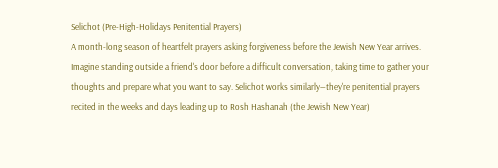Selichot (Pre-High-Holidays Penitential Prayers)
A month-long season of heartfelt prayers asking forgiveness before the Jewish New Year arrives.
Imagine standing outside a friend's door before a difficult conversation, taking time to gather your thoughts and prepare what you want to say. Selichot works similarly—they're penitential prayers recited in the weeks and days leading up to Rosh Hashanah (the Jewish New Year)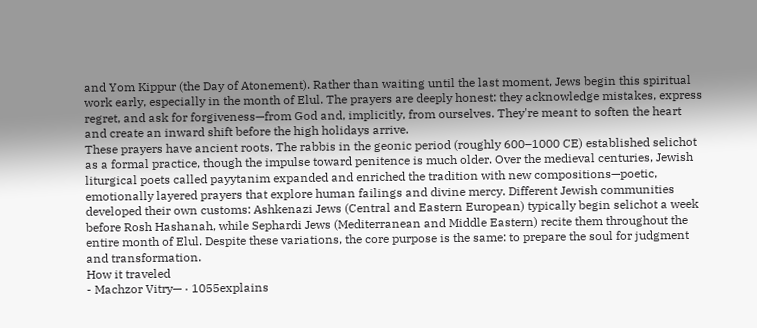and Yom Kippur (the Day of Atonement). Rather than waiting until the last moment, Jews begin this spiritual work early, especially in the month of Elul. The prayers are deeply honest: they acknowledge mistakes, express regret, and ask for forgiveness—from God and, implicitly, from ourselves. They're meant to soften the heart and create an inward shift before the high holidays arrive.
These prayers have ancient roots. The rabbis in the geonic period (roughly 600–1000 CE) established selichot as a formal practice, though the impulse toward penitence is much older. Over the medieval centuries, Jewish liturgical poets called payytanim expanded and enriched the tradition with new compositions—poetic, emotionally layered prayers that explore human failings and divine mercy. Different Jewish communities developed their own customs: Ashkenazi Jews (Central and Eastern European) typically begin selichot a week before Rosh Hashanah, while Sephardi Jews (Mediterranean and Middle Eastern) recite them throughout the entire month of Elul. Despite these variations, the core purpose is the same: to prepare the soul for judgment and transformation.
How it traveled
- Machzor Vitry— · 1055explains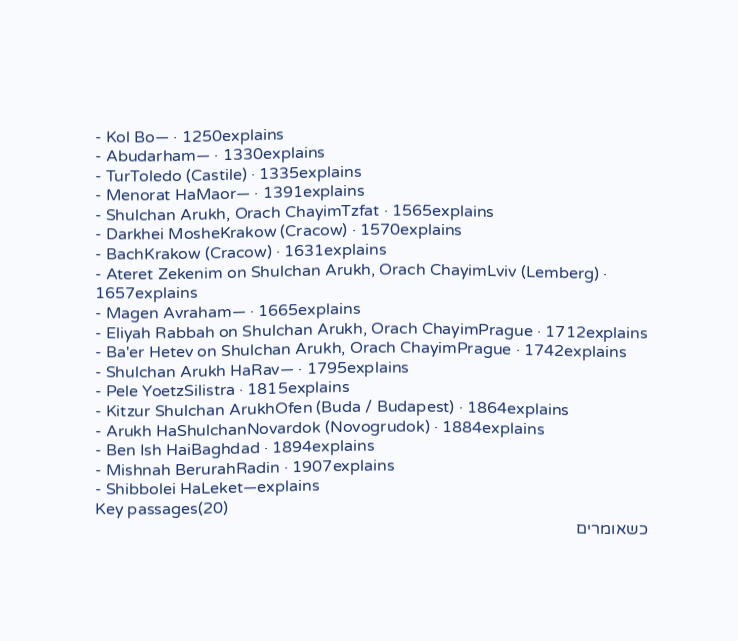- Kol Bo— · 1250explains
- Abudarham— · 1330explains
- TurToledo (Castile) · 1335explains
- Menorat HaMaor— · 1391explains
- Shulchan Arukh, Orach ChayimTzfat · 1565explains
- Darkhei MosheKrakow (Cracow) · 1570explains
- BachKrakow (Cracow) · 1631explains
- Ateret Zekenim on Shulchan Arukh, Orach ChayimLviv (Lemberg) · 1657explains
- Magen Avraham— · 1665explains
- Eliyah Rabbah on Shulchan Arukh, Orach ChayimPrague · 1712explains
- Ba'er Hetev on Shulchan Arukh, Orach ChayimPrague · 1742explains
- Shulchan Arukh HaRav— · 1795explains
- Pele YoetzSilistra · 1815explains
- Kitzur Shulchan ArukhOfen (Buda / Budapest) · 1864explains
- Arukh HaShulchanNovardok (Novogrudok) · 1884explains
- Ben Ish HaiBaghdad · 1894explains
- Mishnah BerurahRadin · 1907explains
- Shibbolei HaLeket—explains
Key passages(20)
כשאומרים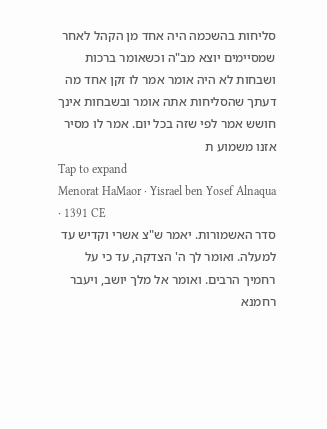סליחות בהשכמה היה אחד מן הקהל לאחר שמסיימים יוצא מב"ה וכשאומר ברכות ושבחות לא היה אומר אמר לו זקן אחד מה דעתך שהסליחות אתה אומר ובשבחות אינך חושש אמר לפי שזה בכל יום. אמר לו מסיר אזנו משמוע ת
Tap to expand
Menorat HaMaor · Yisrael ben Yosef Alnaqua · 1391 CE
סדר האשמורות. יאמר ש"צ אשרי וקדיש עד למעלה. ואומר לך ה' הצדקה, עד כי על רחמיך הרבים. ואומר אל מלך יושב, ויעבר רחמנא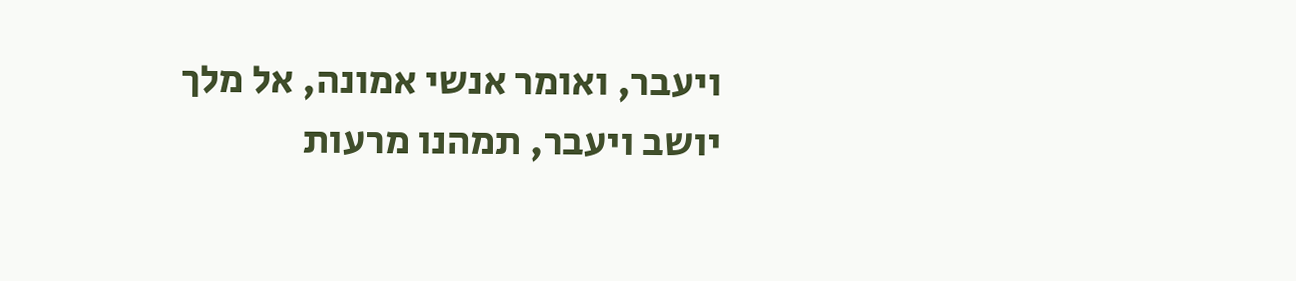ויעבר, ואומר אנשי אמונה, אל מלך יושב ויעבר, תמהנו מרעות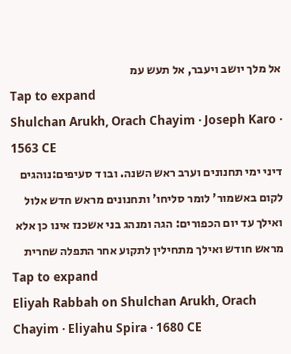אל מלך יושב ויעבר, אל תעש עמ
Tap to expand
Shulchan Arukh, Orach Chayim · Joseph Karo · 1563 CE
דיני ימי תחנונים וערב ראש השנה. ובו ד סעיפים:נוהגים לקום באשמור' לומר סליחו' ותחנונים מראש חדש אלול ואילך עד יום הכפורים: הגה ומנהג בני אשכנז אינו כן אלא מראש חודש ואילך מתחילין לתקוע אחר התפלה שחרית
Tap to expand
Eliyah Rabbah on Shulchan Arukh, Orach Chayim · Eliyahu Spira · 1680 CE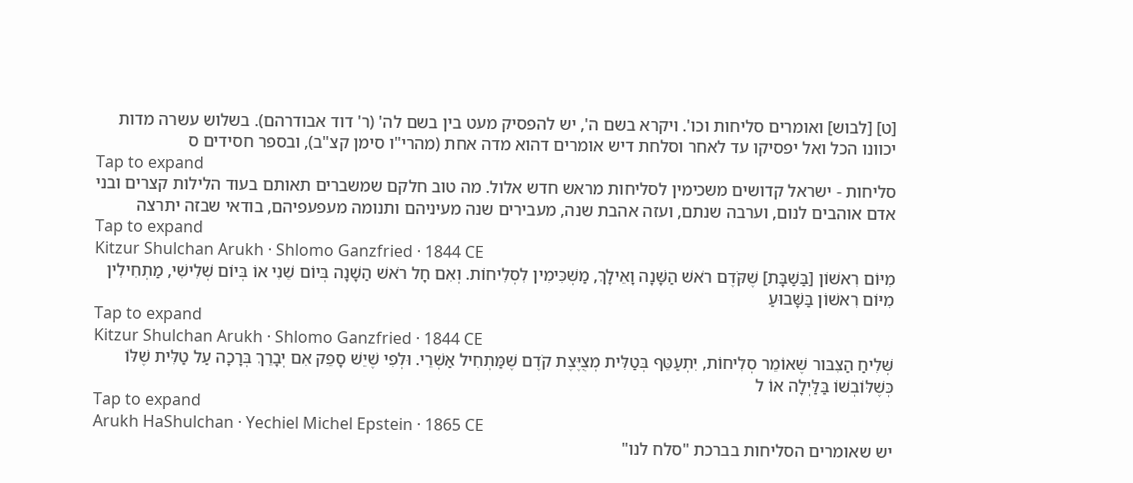[ט] [לבוש] ואומרים סליחות וכו'. ויקרא בשם ה', יש להפסיק מעט בין בשם לה' (ר' דוד אבודרהם). בשלוש עשרה מדות יכוונו הכל ואל יפסיקו עד לאחר וסלחת דיש אומרים דהוא מדה אחת (מהרי"ו סימן קצ"ב), ובספר חסידים ס
Tap to expand
סליחות - ישראל קדושים משכימין לסליחות מראש חדש אלול. מה טוב חלקם שמשברים תאותם בעוד הלילות קצרים ובני אדם אוהבים לנום, וערבה שנתם, ועזה אהבת שנה, מעבירים שנה מעיניהם ותנומה מעפעפיהם, בודאי שבזה יתרצה
Tap to expand
Kitzur Shulchan Arukh · Shlomo Ganzfried · 1844 CE
מִיּוֹם רִאשׁוֹן [בַּשַׁבָּת] שֶׁקֹּדֶם רֹאשׁ הַשָּׁנָה וָאֵילָךְ, מַשְׁכִּימִין לִסְלִיחוֹת. וְאִם חָל רֹאשׁ הַשָׁנָה בְּיוֹם שֵׁנִי אוֹ בְּיוֹם שְׁלִישִׁי, מַתְחִילִין מִיּוֹם רִאשׁוֹן בַּשָּׁבוּעַ
Tap to expand
Kitzur Shulchan Arukh · Shlomo Ganzfried · 1844 CE
שְּׁלִיחַ הַצִבּור שֶׁאוֹמֵר סְלִיחוֹת, יִתְעַטֵּף בְּטַלִּית מְצֻיֶּצֶת קֹדֶם שֶׁמַּתְחִיל אַשְׁרֵי. וּלְפִי שֶׁיֵשׁ סָפֵק אִם יְבָרֵךְ בְּרָכָה עַל טַלִּית שֶׁלּוֹ כְּשֶׁלּוֹבְשׁוֹ בַּלַּיְלָה אוֹ ל
Tap to expand
Arukh HaShulchan · Yechiel Michel Epstein · 1865 CE
יש שאומרים הסליחות בברכת "סלח לנו"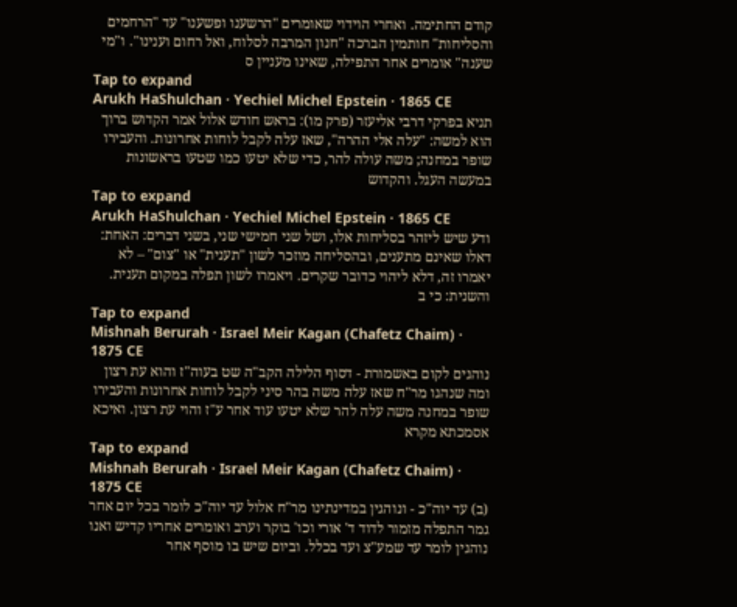קודם החתימה. ואחרי הוידוי שאומרים "הרשענו ופשענו" עד "הרחמים והסליחות" חותמין הברכה "חנון המרבה לסלוח, ואל רחום וענינו". ו"מי שענה" אומרים אחר התפילה, שאינו מעניין ס
Tap to expand
Arukh HaShulchan · Yechiel Michel Epstein · 1865 CE
תניא בפרקי דרבי אליעזר (פרק מו): בראש חודש אלול אמר הקדוש ברוך הוא למשה: "עלה אלי ההרה", שאז עלה לקבל לוחות אחרונות. והעבירו שופר במחנה; משה עולה להר, כדי שלא יטעו כמו שטעו בראשונות במעשה העגל. והקדוש
Tap to expand
Arukh HaShulchan · Yechiel Michel Epstein · 1865 CE
ודע שיש ליזהר בסליחות אלו, ושל שני חמישי שני, בשני דברים: האחת: דאלו שאינם מתענים, ובהסליחה מוזכר לשון "תענית" או "צום" – לא יאמרו זה, דלא ליהוי כדובר שקרים. ויאמרו לשון תפלה במקום תענית. והשנית: כי ב
Tap to expand
Mishnah Berurah · Israel Meir Kagan (Chafetz Chaim) · 1875 CE
נוהגים לקום באשמורת - דסוף הלילה הקב"ה שט בעוה"ז והוא עת רצון ומה שנהגו מר"ח שאז עלה משה בהר סיני לקבל לוחות אחרונות והעבירו שופר במחנה משה עלה להר שלא יטעו עוד אחר ע"ז והוי עת רצון. ואיכא אסמכתא מקרא
Tap to expand
Mishnah Berurah · Israel Meir Kagan (Chafetz Chaim) · 1875 CE
(ב) עד יוה"כ - ונוהגין במדינתינו מר"ח אלול עד יוה"כ לומר בכל יום אחר גמר התפלה מזמור לדוד ד' אורי וכו' בוקר וערב ואומרים אחריו קדיש ואנו נוהגין לומר עד שמע"צ ועד בכלל. וביום שיש בו מוסף אחר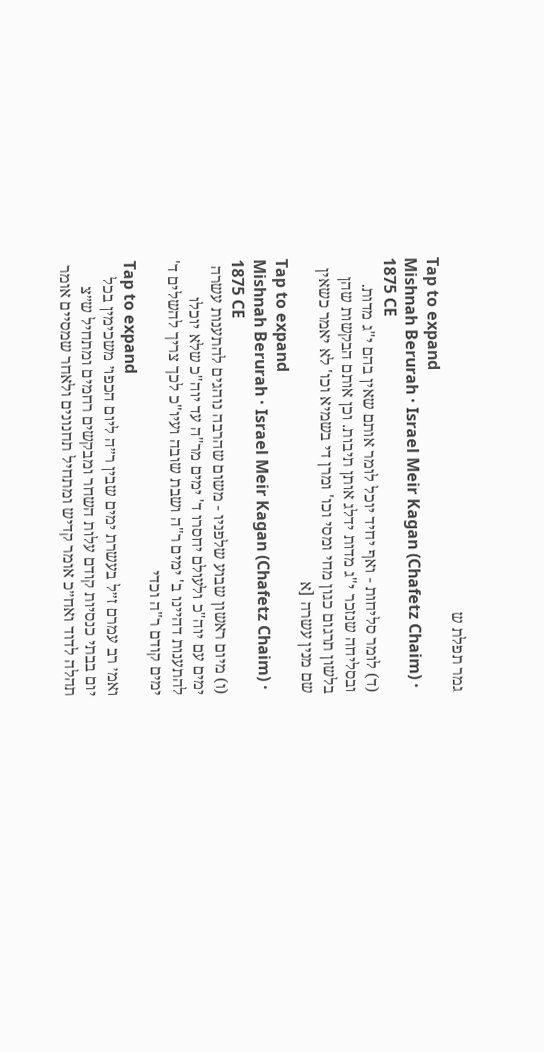גמר תפלת ש
Tap to expand
Mishnah Berurah · Israel Meir Kagan (Chafetz Chaim) · 1875 CE
(ד) לומר סליחות - ואף יחיד יוכל לומר אותם שאין בהם י"ג מדות. ובסליחה שנזכר י"ג מדות ידלג אותן תיבות. וכן אותם הבקשות שהן בלשון תרגום כגון מחי ומסי וכו' ומרן די בשמיא וכו' לא יאמר כשאין שם מנין עשרה [א
Tap to expand
Mishnah Berurah · Israel Meir Kagan (Chafetz Chaim) · 1875 CE
(ו) מיום ראשון שבוע שלפניו - משום שהרבה נוהגים להתענות עשרה ימים עם יוה"כ ולעולם יחסרו ד' ימים מר"ה עד יוה"כ שלא יוכלו להתענות דהיינו ב' ימים ר"ה ושבת שובה ועיו"כ לכך צריך להשלים ד' ימים קודם ר"ה וכדי
Tap to expand
ואמ׳ רב עמרם ז״ל בעשרת ימים שבין ר״ה ליום הכפו׳ משכימין בכל יום בבתי כנסיות קודם עלות השחר ומבקשים רחמים ומתחיל ש״צ תהלה לדוד ואח״כ אומר קדיש ומתחיל תחנונים ולאחר שמסיים אומר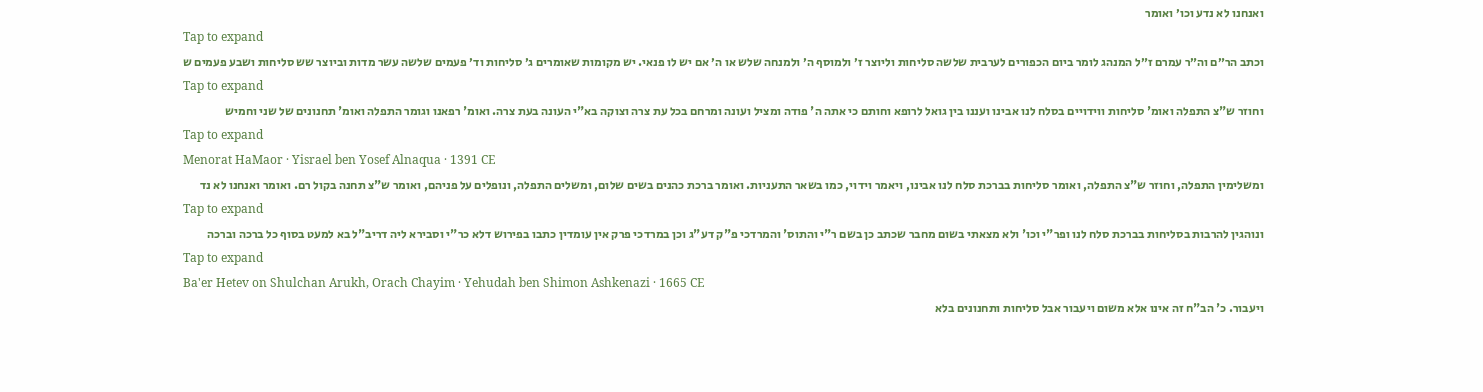ואנחנו לא נדע וכו׳ ואומר
Tap to expand
וכתב הר״ם וה״ר עמרם ז״ל המנהג לומר ביום הכפורים לערבית שלשה סליחות וליוצר ז׳ ולמוסף ה׳ ולמנחה שלש או ה׳ אם יש לו פנאי. יש מקומות שאומרים ג׳ סליחות וד׳ פעמים שלשה עשר מדות וביוצר שש סליחות ושבע פעמים ש
Tap to expand
וחוזר ש"צ התפלה ואומ' סליחות ווידויים בסלח לנו אבינו ועננו בין גואל לרופא וחותם כי אתה ה' פודה ומציל ועונה ומרחם בכל עת צרה וצוקה בא"י העונה בעת צרה. ואומ' רפאנו וגומר התפלה ואומ' תחנונים של שני וחמיש
Tap to expand
Menorat HaMaor · Yisrael ben Yosef Alnaqua · 1391 CE
ומשלימין התפלה, וחוזר ש"צ התפלה, ואומר סליחות בברכת סלח לנו אבינו, ויאמר וידוי, כמו בשאר התעניות. ואומר ברכת כהנים בשים שלום, ומשלים התפלה, ונופלים על פניהם, ואומר ש"צ תחנה בקול רם. ואומר ואנחנו לא נד
Tap to expand
ונוהגין להרבות בסליחות בברכת סלח לנו ופר"י וכו' ולא מצאתי בשום מחבר שכתב כן בשם ר"י והתוס' והמרדכי פ"ק דע"ג וכן במרדכי פרק אין עומדין כתבו בפירוש דלא כר"י וסבירא ליה דריב"ל בא למעט בסוף כל ברכה וברכה
Tap to expand
Ba'er Hetev on Shulchan Arukh, Orach Chayim · Yehudah ben Shimon Ashkenazi · 1665 CE
ויעבור. כ' הב"ח זה אינו אלא משום ויעבור אבל סליחות ותחנונים בלא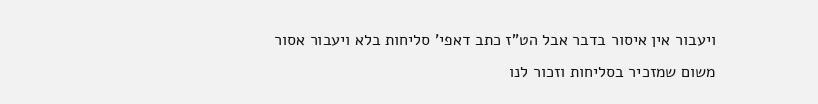ויעבור אין איסור בדבר אבל הט"ז כתב דאפי' סליחות בלא ויעבור אסור משום שמזכיר בסליחות וזכור לנו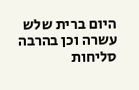היום ברית שלש עשרה וכן בהרבה סליחות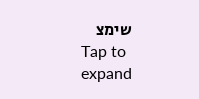שימצ
Tap to expand